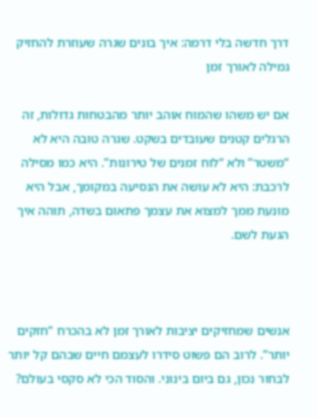דרך חדשה בלי דרמה: איך בונים שגרה שעוזרת להחזיק גמילה לאורך זמן

אם יש משהו שהמוח אוהב יותר מהבטחות גדולות, זה הרגלים קטנים שעובדים בשקט. שגרה טובה היא לא “משטר” ולא “לוח זמנים של טירונות”. היא כמו מסילה לרכבת: היא לא עושה את הנסיעה במקומך, אבל היא מונעת ממך למצוא את עצמך פתאום בשדה, תוהה איך הגעת לשם.



אנשים שמחזיקים יציבות לאורך זמן לא בהכרח “חזקים יותר”. לרוב הם פשוט סידרו לעצמם חיים שבהם קל יותר לבחור נכון, גם ביום בינוני. והסוד הכי לא סקסי בעולם?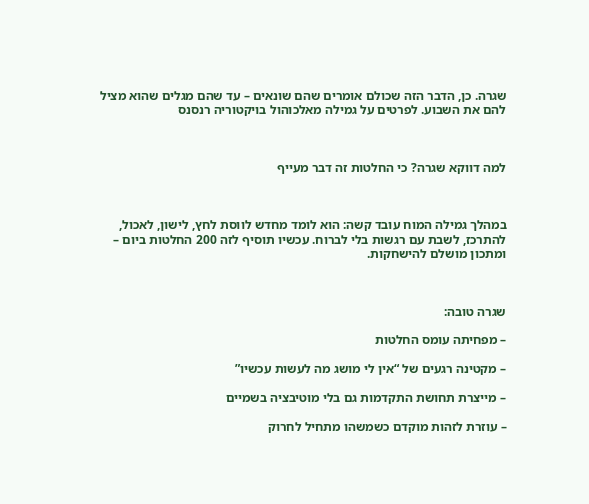שגרה. כן, הדבר הזה שכולם אומרים שהם שונאים – עד שהם מגלים שהוא מציל להם את השבוע. לפרטים על גמילה מאלכוהול בויקטוריה רנסנס



למה דווקא שגרה? כי החלטות זה דבר מעייף



במהלך גמילה המוח עובד קשה: הוא לומד מחדש לווסת לחץ, לישון, לאכול, להתרכז, לשבת עם רגשות בלי לברוח. עכשיו תוסיף לזה 200 החלטות ביום – ומתכון מושלם להישחקות.



שגרה טובה:

– מפחיתה עומס החלטות

– מקטינה רגעים של “אין לי מושג מה לעשות עכשיו”

– מייצרת תחושת התקדמות גם בלי מוטיבציה בשמיים

– עוזרת לזהות מוקדם כשמשהו מתחיל לחרוק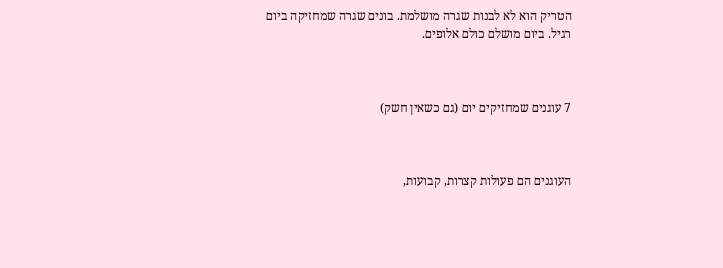הטריק הוא לא לבנות שגרה מושלמת. בונים שגרה שמחזיקה ביום רגיל. ביום מושלם כולם אלופים.



7 עוגנים שמחזיקים יום (גם כשאין חשק)



העוגנים הם פעולות קצרות, קבועות,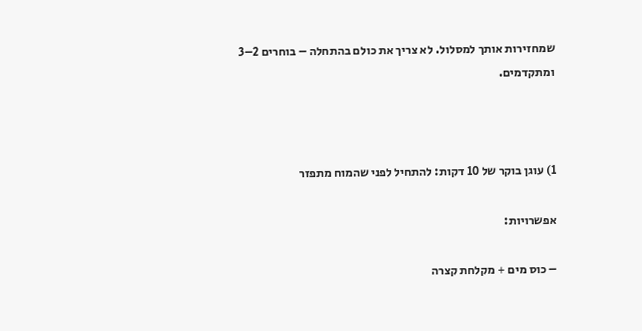שמחזירות אותך למסלול. לא צריך את כולם בהתחלה – בוחרים 2–3 ומתקדמים.



1) עוגן בוקר של 10 דקות: להתחיל לפני שהמוח מתפזר

אפשרויות:

– כוס מים + מקלחת קצרה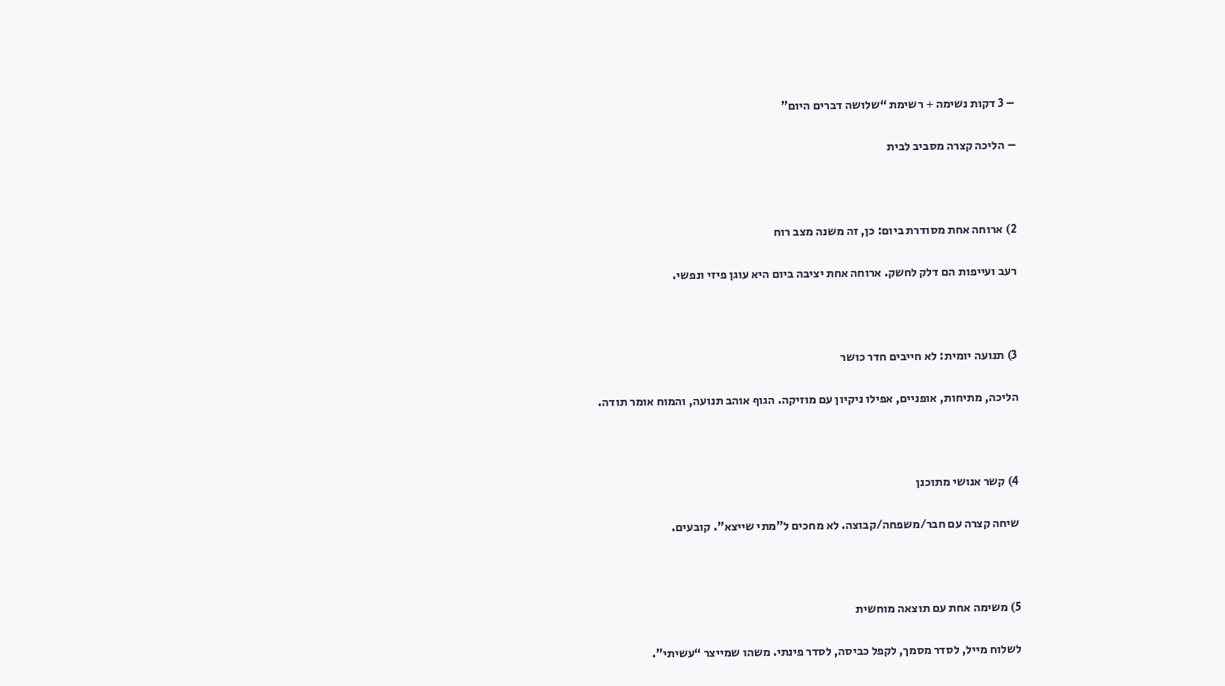– 3 דקות נשימה + רשימת “שלושה דברים היום”

– הליכה קצרה מסביב לבית



2) ארוחה אחת מסודרת ביום: כן, זה משנה מצב רוח

רעב ועייפות הם דלק לחשק. ארוחה אחת יציבה ביום היא עוגן פיזי ונפשי.



3) תנועה יומית: לא חייבים חדר כושר

הליכה, מתיחות, אופניים, אפילו ניקיון עם מוזיקה. הגוף אוהב תנועה, והמוח אומר תודה.



4) קשר אנושי מתוכנן

שיחה קצרה עם חבר/משפחה/קבוצה. לא מחכים ל”מתי שייצא”. קובעים.



5) משימה אחת עם תוצאה מוחשית

לשלוח מייל, לסדר מסמך, לקפל כביסה, לסדר פינתי. משהו שמייצר “עשיתי”.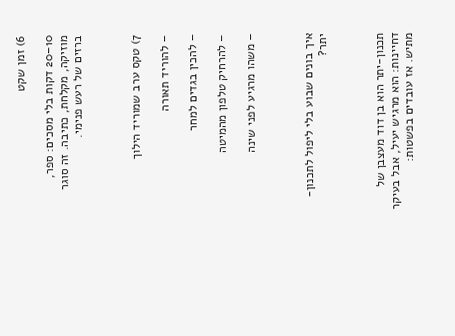6) זמן שקט

10–20 דקות בלי מסכים: ספר, מוזיקה, מקלחת, כתיבה. זה סוגר ברזים של רעש פנימי.



7) טקס ערב שמוריד הילוך

– להוריד תאורה

– להכין בגדים למחר

– להרחיק טלפון מהמיטה

– משהו מרגיע לפני שינה



איך בונים שבוע בלי ליפול לתכנון-יתר?



תכנון-יתר הוא בן דוד מעצבן של דחיינות: הוא מרגיש יעיל, אבל בעיקר מתיש. אז עובדים בפשטות: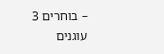– בוחרים 3 עוגנים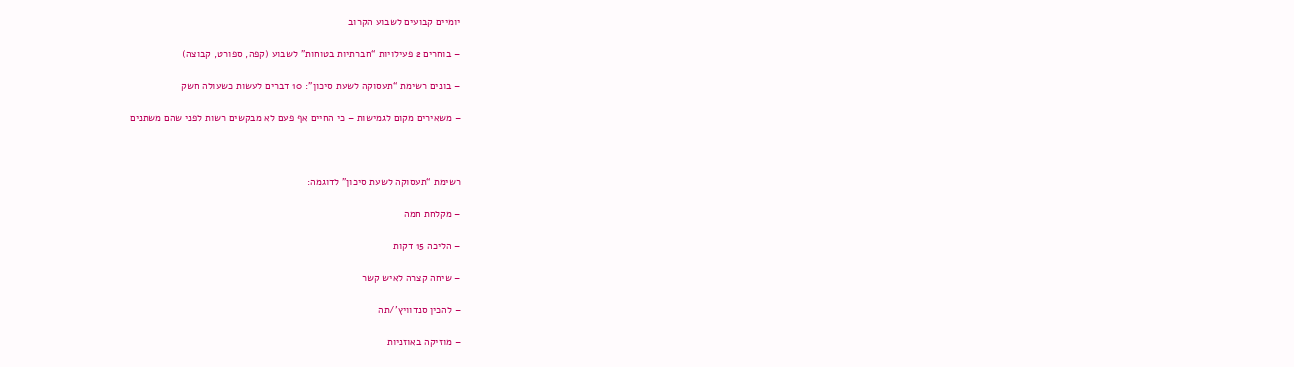יומיים קבועים לשבוע הקרוב

– בוחרים 2 פעילויות “חברתיות בטוחות” לשבוע (קפה, ספורט, קבוצה)

– בונים רשימת “תעסוקה לשעת סיכון”: 10 דברים לעשות כשעולה חשק

– משאירים מקום לגמישות – כי החיים אף פעם לא מבקשים רשות לפני שהם משתנים



רשימת “תעסוקה לשעת סיכון” לדוגמה:

– מקלחת חמה

– הליכה 15 דקות

– שיחה קצרה לאיש קשר

– להכין סנדוויץ’/תה

– מוזיקה באוזניות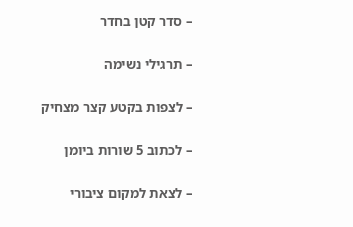– סדר קטן בחדר

– תרגילי נשימה

– לצפות בקטע קצר מצחיק

– לכתוב 5 שורות ביומן

– לצאת למקום ציבורי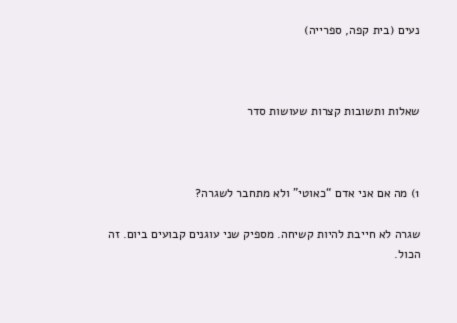נעים (בית קפה, ספרייה)



שאלות ותשובות קצרות שעושות סדר



1) מה אם אני אדם “כאוטי” ולא מתחבר לשגרה?

שגרה לא חייבת להיות קשיחה. מספיק שני עוגנים קבועים ביום. זה הכול.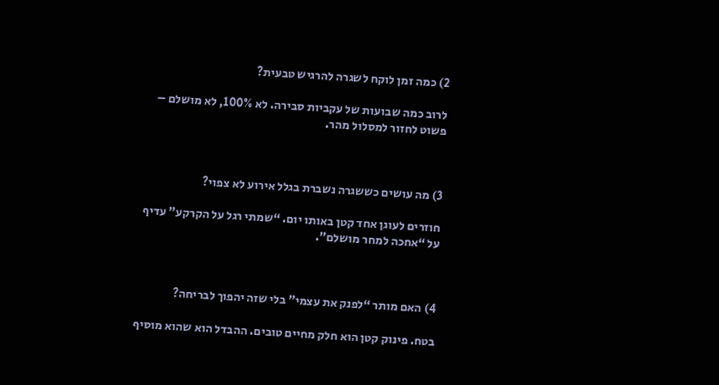2) כמה זמן לוקח לשגרה להרגיש טבעית?

לרוב כמה שבועות של עקביות סבירה. לא 100%, לא מושלם – פשוט לחזור למסלול מהר.



3) מה עושים כששגרה נשברת בגלל אירוע לא צפוי?

חוזרים לעוגן אחד קטן באותו יום. “שמתי רגל על הקרקע” עדיף על “אחכה למחר מושלם”.



4) האם מותר “לפנק את עצמי” בלי שזה יהפוך לבריחה?

בטח. פינוק קטן הוא חלק מחיים טובים. ההבדל הוא שהוא מוסיף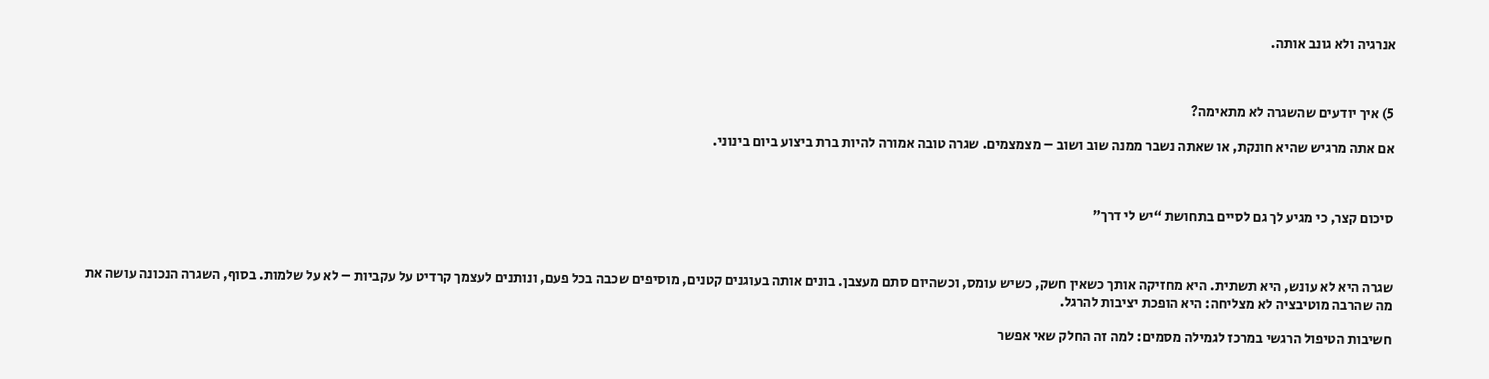אנרגיה ולא גונב אותה.



5) איך יודעים שהשגרה לא מתאימה?

אם אתה מרגיש שהיא חונקת, או שאתה נשבר ממנה שוב ושוב – מצמצמים. שגרה טובה אמורה להיות ברת ביצוע ביום בינוני.



סיכום קצר, כי מגיע לך גם לסיים בתחושת “יש לי דרך”



שגרה היא לא עונש, היא תשתית. היא מחזיקה אותך כשאין חשק, כשיש עומס, וכשהיום סתם מעצבן. בונים אותה בעוגנים קטנים, מוסיפים שכבה בכל פעם, ונותנים לעצמך קרדיט על עקביות – לא על שלמות. בסוף, השגרה הנכונה עושה את מה שהרבה מוטיבציה לא מצליחה: היא הופכת יציבות להרגל.

חשיבות הטיפול הרגשי במרכז לגמילה מסמים: למה זה החלק שאי אפשר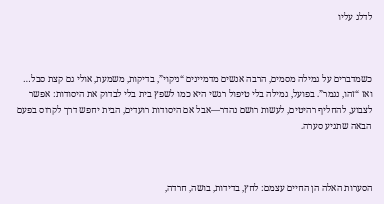לדלג עליו



כשמדברים על גמילה מסמים, הרבה אנשים מדמיינים “ניקוי”, בדיקות, משמעת, אולי גם קצת סבל… ואז “זהו, נגמר”. בפועל, גמילה בלי טיפול רגשי היא כמו לשפץ בית בלי לבדוק את היסודות: אפשר לצבוע, להחליף רהיטים, לעשות רושם נהדר—אבל אם היסודות רועדים, הבית יחפש דרך לקרוס בפעם הבאה שתגיע סערה.



הסערות האלה הן החיים עצמם: לחץ, בדידות, בושה, חרדה,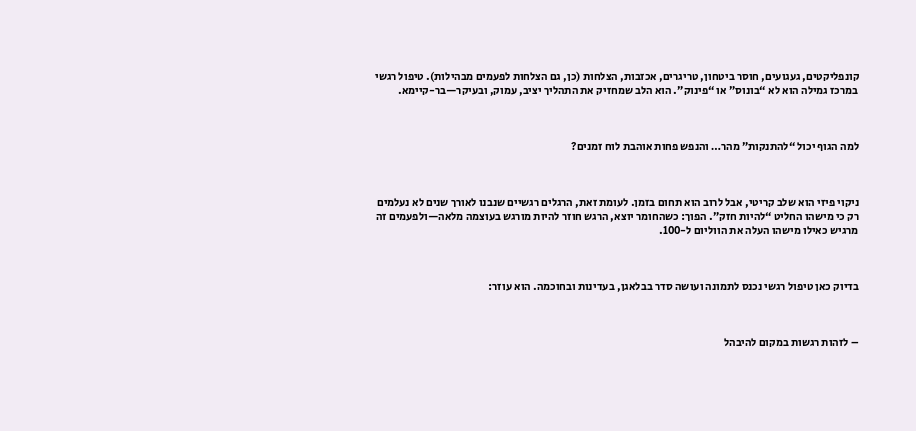קונפליקטים, געגועים, חוסר ביטחון, טריגרים, אכזבות, הצלחות (כן, גם הצלחות לפעמים מבהילות). טיפול רגשי במרכז גמילה הוא לא “בונוס” או “פינוק”. הוא הלב שמחזיק את התהליך יציב, עמוק, ובעיקר—בר-קיימא.



למה הגוף יכול “להתנקות” מהר… והנפש פחות אוהבת לוח זמנים?



ניקוי פיזי הוא שלב קריטי, אבל לרוב הוא תחום בזמן. לעומת זאת, הרגלים רגשיים שנבנו לאורך שנים לא נעלמים רק כי מישהו החליט “להיות חזק”. הפוך: כשהחומר יוצא, הרגש חוזר להיות מורגש בעוצמה מלאה—ולפעמים זה מרגיש כאילו מישהו העלה את הווליום ל-100.



בדיוק כאן טיפול רגשי נכנס לתמונה ועושה סדר בבלאגן, בעדינות ובחוכמה. הוא עוזר:



– לזהות רגשות במקום להיבהל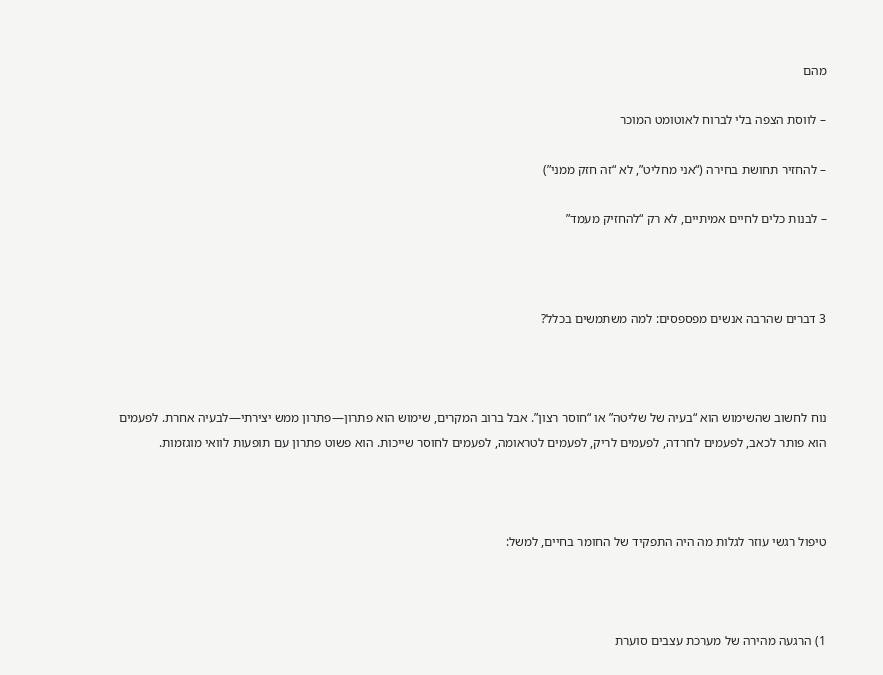מהם

– לווסת הצפה בלי לברוח לאוטומט המוכר

– להחזיר תחושת בחירה (“אני מחליט”, לא “זה חזק ממני”)

– לבנות כלים לחיים אמיתיים, לא רק “להחזיק מעמד”



3 דברים שהרבה אנשים מפספסים: למה משתמשים בכלל?



נוח לחשוב שהשימוש הוא “בעיה של שליטה” או “חוסר רצון”. אבל ברוב המקרים, שימוש הוא פתרון—פתרון ממש יצירתי—לבעיה אחרת. לפעמים הוא פותר לכאב, לפעמים לחרדה, לפעמים לריק, לפעמים לטראומה, לפעמים לחוסר שייכות. הוא פשוט פתרון עם תופעות לוואי מוגזמות.



טיפול רגשי עוזר לגלות מה היה התפקיד של החומר בחיים, למשל:



1) הרגעה מהירה של מערכת עצבים סוערת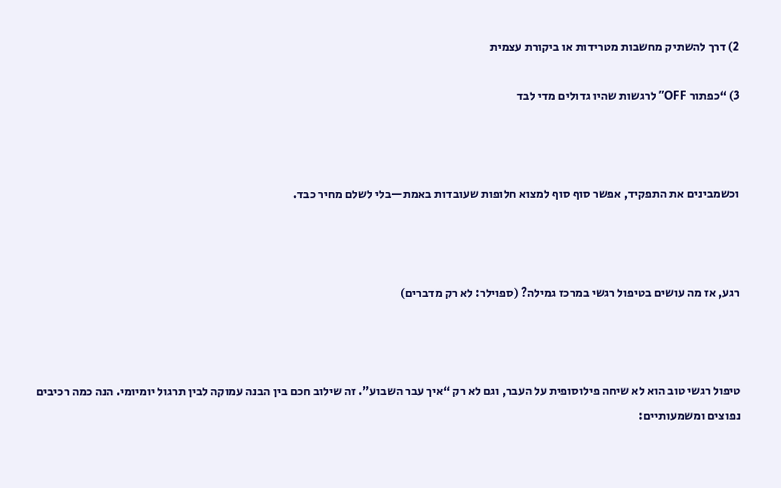2) דרך להשתיק מחשבות מטרידות או ביקורת עצמית

3) “כפתור OFF” לרגשות שהיו גדולים מדי לבד



וכשמבינים את התפקיד, אפשר סוף סוף למצוא חלופות שעובדות באמת—בלי לשלם מחיר כבד.



רגע, אז מה עושים בטיפול רגשי במרכז גמילה? (ספוילר: לא רק מדברים)



טיפול רגשי טוב הוא לא שיחה פילוסופית על העבר, וגם לא רק “איך עבר השבוע”. זה שילוב חכם בין הבנה עמוקה לבין תרגול יומיומי. הנה כמה רכיבים נפוצים ומשמעותיים: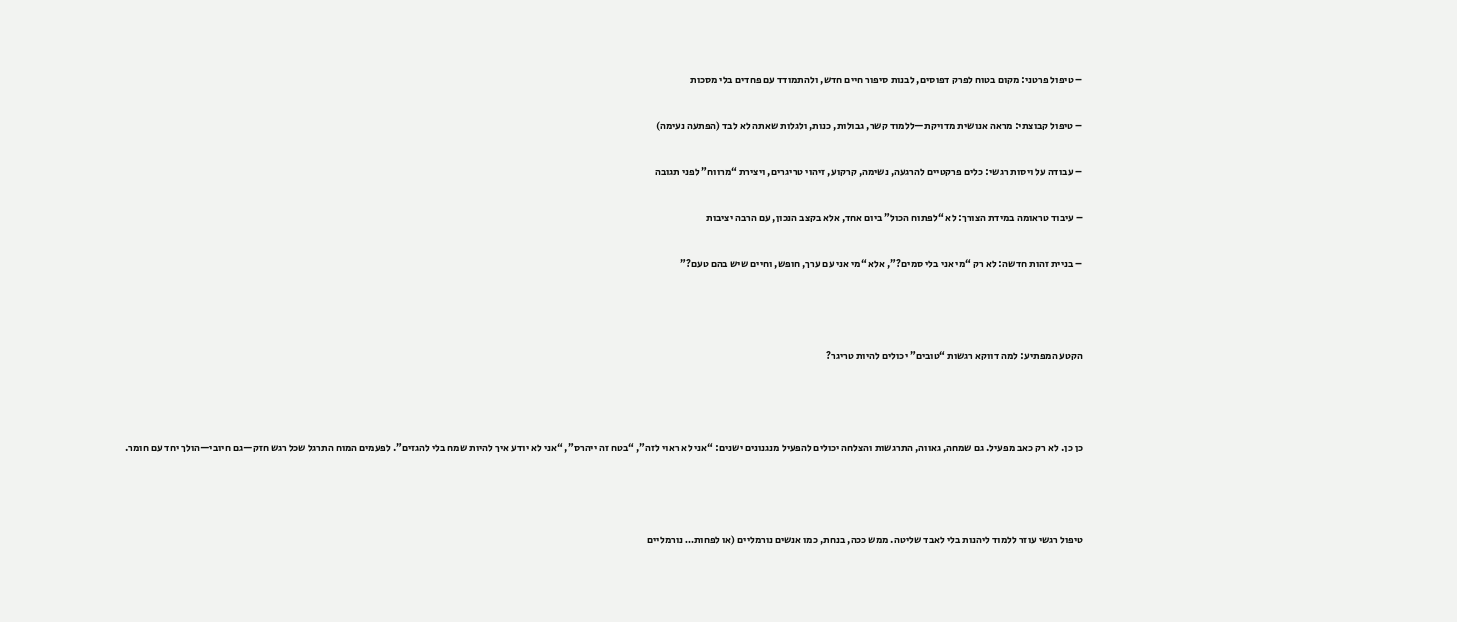– טיפול פרטני: מקום בטוח לפרק דפוסים, לבנות סיפור חיים חדש, ולהתמודד עם פחדים בלי מסכות

– טיפול קבוצתי: מראה אנושית מדויקת—ללמוד קשר, גבולות, כנות, ולגלות שאתה לא לבד (הפתעה נעימה)

– עבודה על ויסות רגשי: כלים פרקטיים להרגעה, נשימה, קרקוע, זיהוי טריגרים, ויצירת “מרווח” לפני תגובה

– עיבוד טראומה במידת הצורך: לא “לפתוח הכול” ביום אחד, אלא בקצב הנכון, עם הרבה יציבות

– בניית זהות חדשה: לא רק “מי אני בלי סמים?”, אלא “מי אני עם ערך, חופש, וחיים שיש בהם טעם?”



הקטע המפתיע: למה דווקא רגשות “טובים” יכולים להיות טריגר?



כן כן. לא רק כאב מפעיל. גם שמחה, גאווה, התרגשות והצלחה יכולים להפעיל מנגנונים ישנים: “אני לא ראוי לזה”, “בטח זה ייהרס”, “אני לא יודע איך להיות שמח בלי להגזים”. לפעמים המוח התרגל שכל רגש חזק—גם חיובי—הולך יחד עם חומר.



טיפול רגשי עוזר ללמוד ליהנות בלי לאבד שליטה. ממש ככה, בנחת, כמו אנשים נורמליים (או לפחות… נורמליים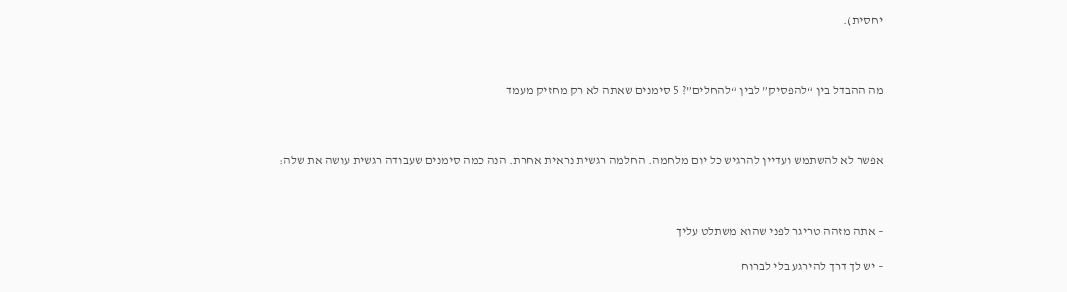יחסית).



מה ההבדל בין “להפסיק” לבין “להחלים”? 5 סימנים שאתה לא רק מחזיק מעמד



אפשר לא להשתמש ועדיין להרגיש כל יום מלחמה. החלמה רגשית נראית אחרת. הנה כמה סימנים שעבודה רגשית עושה את שלה:



– אתה מזהה טריגר לפני שהוא משתלט עליך

– יש לך דרך להירגע בלי לברוח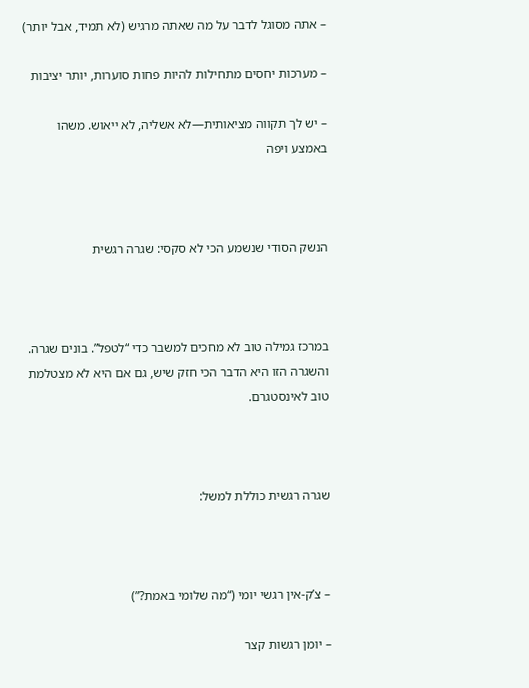– אתה מסוגל לדבר על מה שאתה מרגיש (לא תמיד, אבל יותר)

– מערכות יחסים מתחילות להיות פחות סוערות, יותר יציבות

– יש לך תקווה מציאותית—לא אשליה, לא ייאוש. משהו באמצע ויפה



הנשק הסודי שנשמע הכי לא סקסי: שגרה רגשית



במרכז גמילה טוב לא מחכים למשבר כדי “לטפל”. בונים שגרה. והשגרה הזו היא הדבר הכי חזק שיש, גם אם היא לא מצטלמת טוב לאינסטגרם.



שגרה רגשית כוללת למשל:



– צ’ק-אין רגשי יומי (“מה שלומי באמת?”)

– יומן רגשות קצר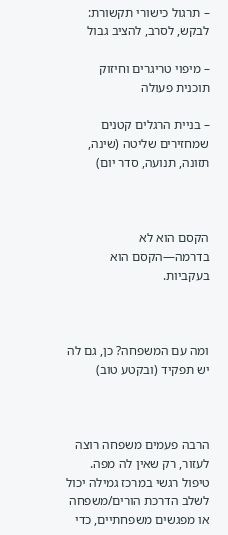– תרגול כישורי תקשורת: לבקש, לסרב, להציב גבול

– מיפוי טריגרים וחיזוק תוכנית פעולה

– בניית הרגלים קטנים שמחזירים שליטה (שינה, תזונה, תנועה, סדר יום)



הקסם הוא לא בדרמה—הקסם הוא בעקביות.



ומה עם המשפחה? כן, גם לה יש תפקיד (ובקטע טוב)



הרבה פעמים משפחה רוצה לעזור, רק שאין לה מפה. טיפול רגשי במרכז גמילה יכול לשלב הדרכת הורים/משפחה או מפגשים משפחתיים, כדי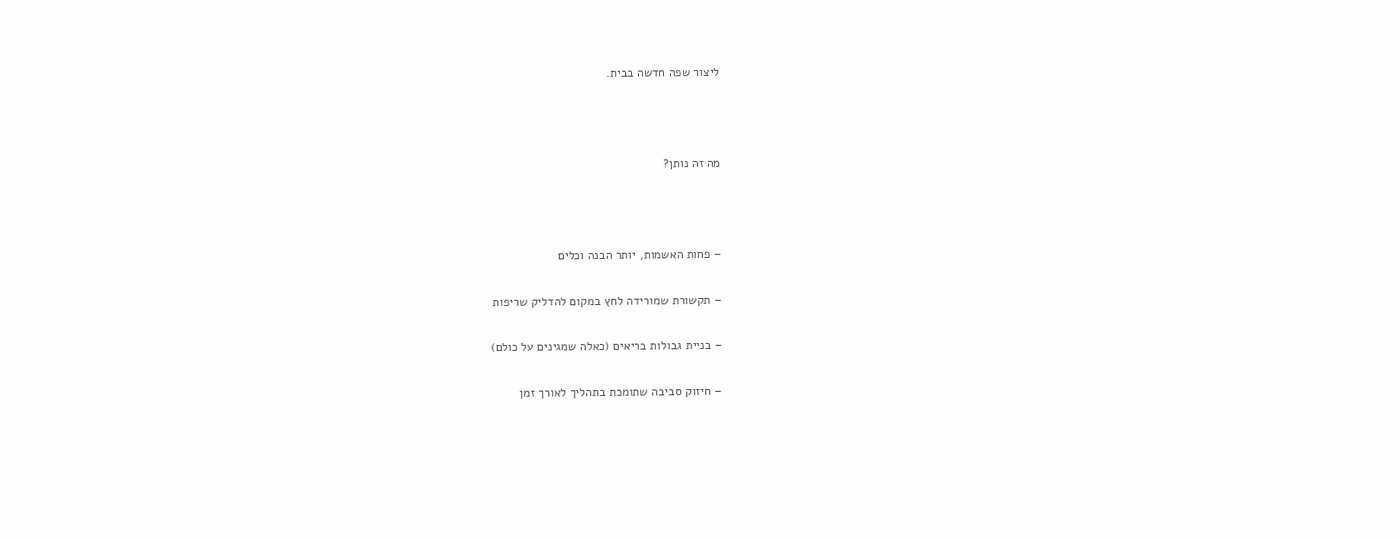ליצור שפה חדשה בבית.



מה זה נותן?



– פחות האשמות, יותר הבנה וכלים

– תקשורת שמורידה לחץ במקום להדליק שריפות

– בניית גבולות בריאים (כאלה שמגינים על כולם)

– חיזוק סביבה שתומכת בתהליך לאורך זמן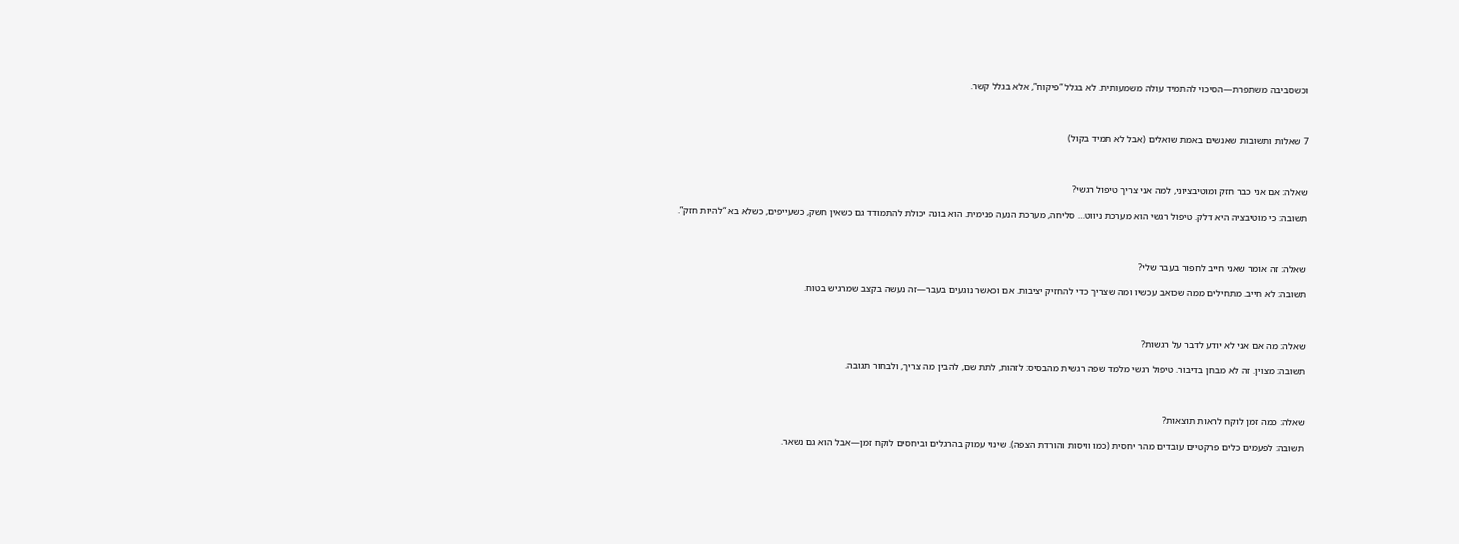וכשסביבה משתפרת—הסיכוי להתמיד עולה משמעותית. לא בגלל “פיקוח”, אלא בגלל קשר.



7 שאלות ותשובות שאנשים באמת שואלים (אבל לא תמיד בקול)



שאלה: אם אני כבר חזק ומוטיבציוני, למה אני צריך טיפול רגשי?

תשובה: כי מוטיבציה היא דלק. טיפול רגשי הוא מערכת ניווט… סליחה, מערכת הנעה פנימית. הוא בונה יכולת להתמודד גם כשאין חשק, כשעייפים, כשלא בא “להיות חזק”.



שאלה: זה אומר שאני חייב לחפור בעבר שלי?

תשובה: לא חייב. מתחילים ממה שכואב עכשיו ומה שצריך כדי להחזיק יציבות. אם וכאשר נוגעים בעבר—זה נעשה בקצב שמרגיש בטוח.



שאלה: מה אם אני לא יודע לדבר על רגשות?

תשובה: מצוין. זה לא מבחן בדיבור. טיפול רגשי מלמד שפה רגשית מהבסיס: לזהות, לתת שם, להבין מה צריך, ולבחור תגובה.



שאלה: כמה זמן לוקח לראות תוצאות?

תשובה: לפעמים כלים פרקטיים עובדים מהר יחסית (כמו וויסות והורדת הצפה). שינוי עמוק בהרגלים וביחסים לוקח זמן—אבל הוא גם נשאר.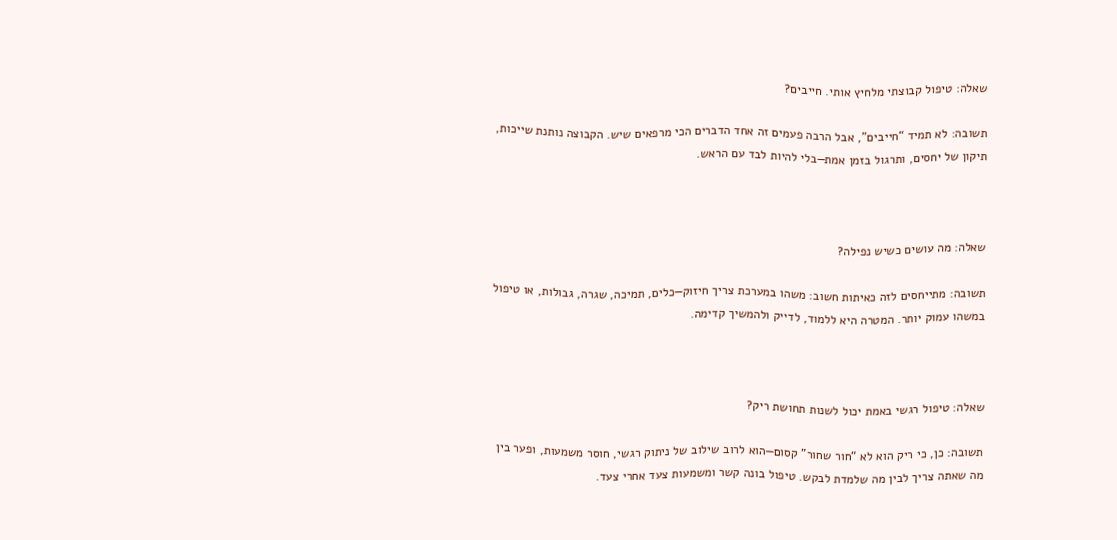שאלה: טיפול קבוצתי מלחיץ אותי. חייבים?

תשובה: לא תמיד “חייבים”, אבל הרבה פעמים זה אחד הדברים הכי מרפאים שיש. הקבוצה נותנת שייכות, תיקון של יחסים, ותרגול בזמן אמת—בלי להיות לבד עם הראש.



שאלה: מה עושים כשיש נפילה?

תשובה: מתייחסים לזה כאיתות חשוב: משהו במערכת צריך חיזוק—כלים, תמיכה, שגרה, גבולות, או טיפול במשהו עמוק יותר. המטרה היא ללמוד, לדייק ולהמשיך קדימה.



שאלה: טיפול רגשי באמת יכול לשנות תחושת ריק?

תשובה: כן, כי ריק הוא לא “חור שחור” קסום—הוא לרוב שילוב של ניתוק רגשי, חוסר משמעות, ופער בין מה שאתה צריך לבין מה שלמדת לבקש. טיפול בונה קשר ומשמעות צעד אחרי צעד.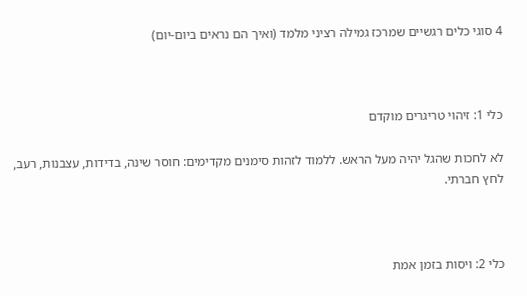4 סוגי כלים רגשיים שמרכז גמילה רציני מלמד (ואיך הם נראים ביום-יום)



כלי 1: זיהוי טריגרים מוקדם

לא לחכות שהגל יהיה מעל הראש. ללמוד לזהות סימנים מקדימים: חוסר שינה, בדידות, עצבנות, רעב, לחץ חברתי.



כלי 2: ויסות בזמן אמת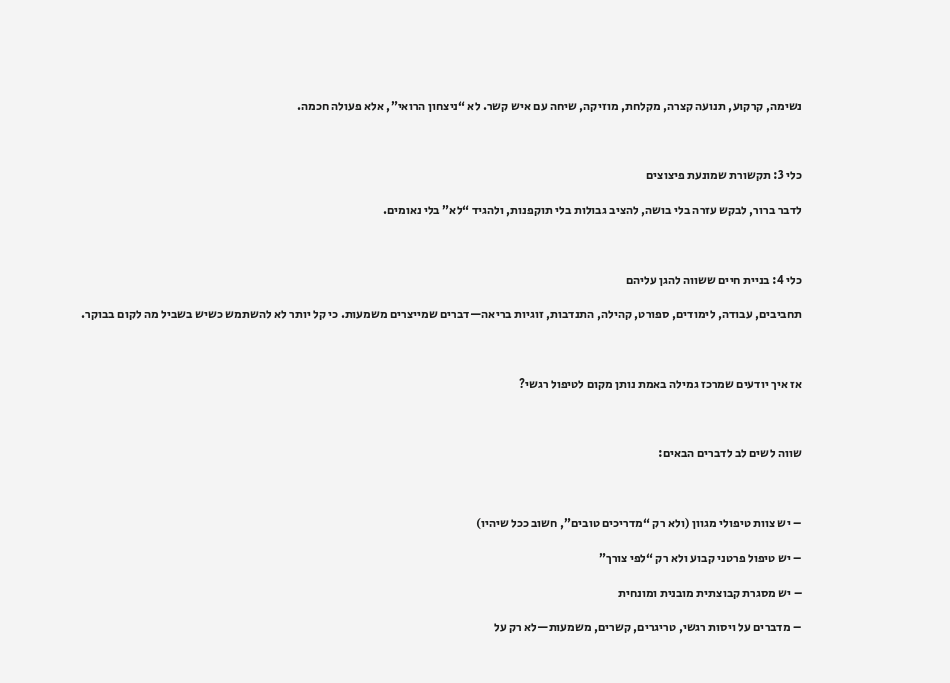נשימה, קרקוע, תנועה קצרה, מקלחת, מוזיקה, שיחה עם איש קשר. לא “ניצחון הרואי”, אלא פעולה חכמה.



כלי 3: תקשורת שמונעת פיצוצים

לדבר ברור, לבקש עזרה בלי בושה, להציב גבולות בלי תוקפנות, ולהגיד “לא” בלי נאומים.



כלי 4: בניית חיים ששווה להגן עליהם

תחביבים, עבודה, לימודים, ספורט, קהילה, התנדבות, זוגיות בריאה—דברים שמייצרים משמעות. כי קל יותר לא להשתמש כשיש בשביל מה לקום בבוקר.



אז איך יודעים שמרכז גמילה באמת נותן מקום לטיפול רגשי?



שווה לשים לב לדברים הבאים:



– יש צוות טיפולי מגוון (ולא רק “מדריכים טובים”, חשוב ככל שיהיו)

– יש טיפול פרטני קבוע ולא רק “לפי צורך”

– יש מסגרת קבוצתית מובנית ומונחית

– מדברים על ויסות רגשי, טריגרים, קשרים, משמעות—לא רק על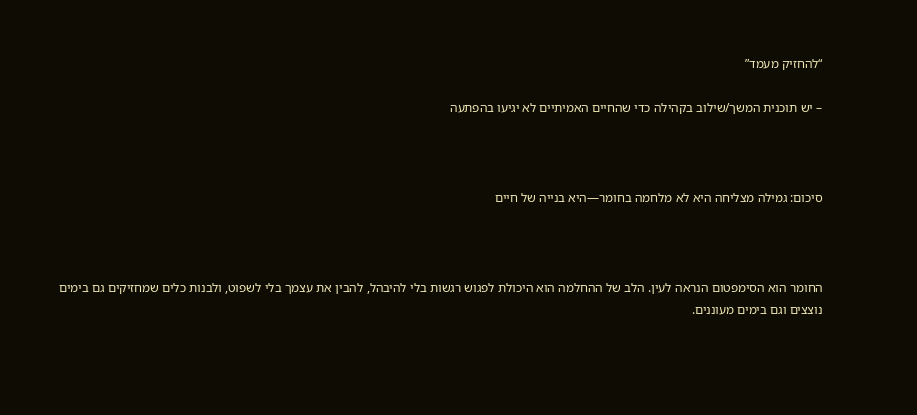“להחזיק מעמד”

– יש תוכנית המשך/שילוב בקהילה כדי שהחיים האמיתיים לא יגיעו בהפתעה



סיכום: גמילה מצליחה היא לא מלחמה בחומר—היא בנייה של חיים



החומר הוא הסימפטום הנראה לעין. הלב של ההחלמה הוא היכולת לפגוש רגשות בלי להיבהל, להבין את עצמך בלי לשפוט, ולבנות כלים שמחזיקים גם בימים נוצצים וגם בימים מעוננים.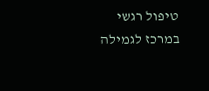טיפול רגשי במרכז לגמילה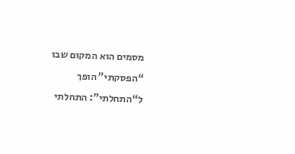מסמים הוא המקום שבו “הפסקתי” הופך ל“התחלתי”: התחלתי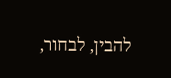להבין, לבחור,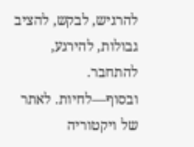להרגיש, לבקש, להציב גבולות, להירגע, להתחבר. ובסוף—לחיות. לאתר של ויקטוריה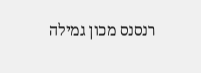רנסנס מכון גמילה